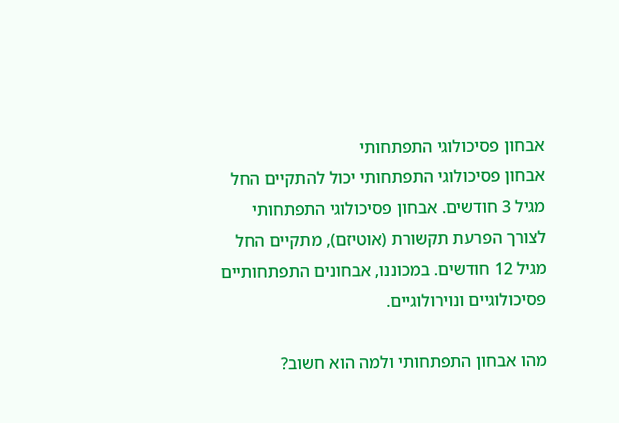אבחון פסיכולוגי התפתחותי
אבחון פסיכולוגי התפתחותי יכול להתקיים החל מגיל 3 חודשים. אבחון פסיכולוגי התפתחותי לצורך הפרעת תקשורת (אוטיזם), מתקיים החל מגיל 12 חודשים. במכוננו, אבחונים התפתחותיים פסיכולוגיים ונוירולוגיים.

מהו אבחון התפתחותי ולמה הוא חשוב?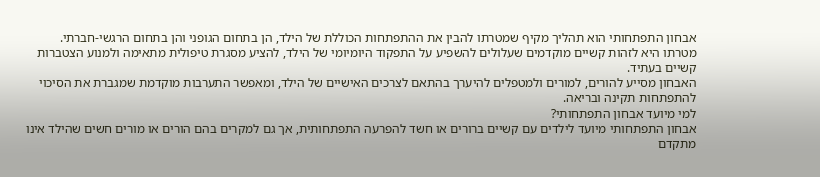אבחון התפתחותי הוא תהליך מקיף שמטרתו להבין את ההתפתחות הכוללת של הילד, הן בתחום הגופני והן בתחום הרגשי-חברתי.
מטרתו היא לזהות קשיים מוקדמים שעלולים להשפיע על התפקוד היומיומי של הילד, להציע מסגרת טיפולית מתאימה ולמנוע הצטברות קשיים בעתיד.
האבחון מסייע להורים, למורים ולמטפלים להיערך בהתאם לצרכים האישיים של הילד, ומאפשר התערבות מוקדמת שמגברת את הסיכוי להתפתחות תקינה ובריאה.
למי מיועד אבחון התפתחותי?
אבחון התפתחותי מיועד לילדים עם קשיים ברורים או חשד להפרעה התפתחותית, אך גם למקרים בהם הורים או מורים חשים שהילד אינו מתקדם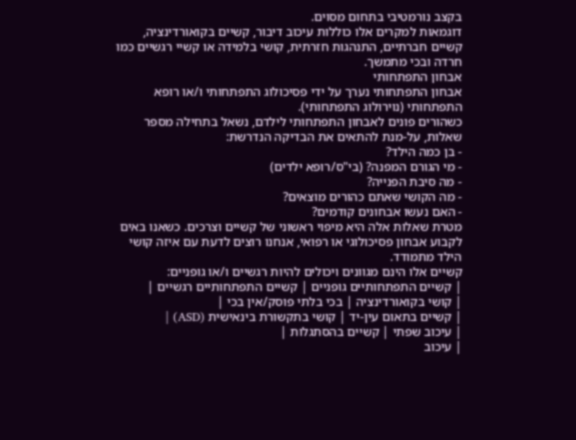בקצב נורמטיבי בתחום מסוים.
דוגמאות למקרים אלו כוללות עיכוב דיבור, קשיים בקואורדינציה, קשיים חברתיים, התנהגות חזרתית, קושי בלמידה או קשיי רגשיים כמו חרדה ובכי מתמשך.
אבחון התפתחותי
אבחון התפתחותי נערך על ידי פסיכולוג התפתחותי ו/או רופא התפתחותי (נוירולוג התפתחותי).
כשהורים פונים לאבחון התפתחותי לילדם, נשאל בתחילה מספר שאלות, על-מנת להתאים את הבדיקה הנדרשת:
- בן כמה הילד?
- מי הגורם המפנה? (בי"ס/רופא ילדים)
- מה סיבת הפנייה?
- מה הקושי שאתם כהורים מוצאים?
- האם נעשו אבחונים קודמים?
מטרת שאלות אלה היא מיפוי ראשוני של קשיים וצרכים. כשאנו באים לקבוע אבחון פסיכולוגי או רפואי, אנחנו רוצים לדעת עם איזה קושי הילד מתמודד.
קשיים אלו הינם מגוונים ויכולים להיות רגשיים ו/או גופניים:
| קשיים התפתחותיים גופניים | קשיים התפתחותיים רגשיים |
| קושי בקואורדינציה | בכי בלתי פוסק/אין בכי |
| קשיים בתאום עין-יד | קושי בתקשורת בינאישית (ASD) |
| עיכוב שפתי | קשיים בהסתגלות |
| עיכוב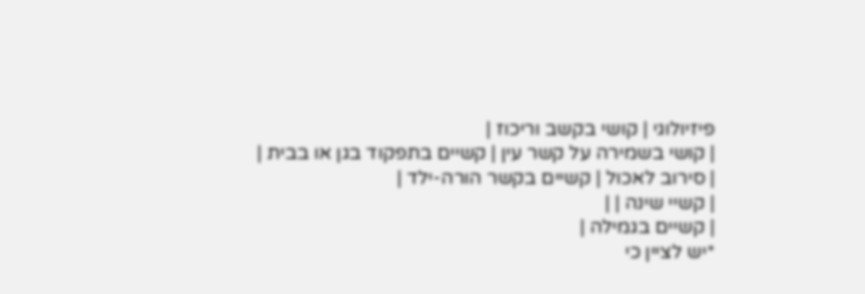פיזיולוגי | קושי בקשב וריכוז |
| קושי בשמירה על קשר עין | קשיים בתפקוד בגן או בבית |
| סירוב לאכול | קשיים בקשר הורה-ילד |
| קשיי שינה | |
| קשיים בגמילה |
*יש לציין כי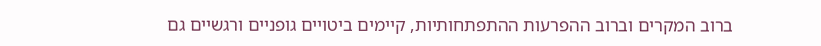ברוב המקרים וברוב ההפרעות ההתפתחותיות, קיימים ביטויים גופניים ורגשיים גם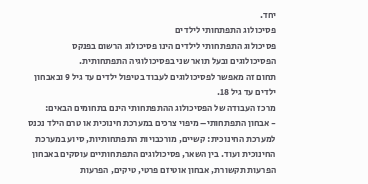יחד.
פסיכולוג התפתחותי לילדים
פסיכולוג התפתחותי לילדים הינו פסיכולוג הרשום בפנקס הפסיכולוגים ובעל תואר שני בפסיכולוגיה התפתחותית.
תחום זה מאפשר לפסיכולוגים לעבוד בטיפול ילדים עד גיל 9 ובאבחון ילדים עד גיל 18.
מרכז העבודה של הפסיכולוג ההתפתחותי הינם בתחומים הבאים:
- אבחון התפתחותי– מיפוי צרכים במערכת חינוכית או טרם הילד נכנס למערכת החינוכית: קשיים, מורכבויות התפתחותיות, סיוע במערכת החינוכית ועוד. בין השאר, פסיכולוגים התפתחותיים עוסקים באבחון הפרעות תקשורת, אבחון אוטיזם פרטי, טיקים, הפרעות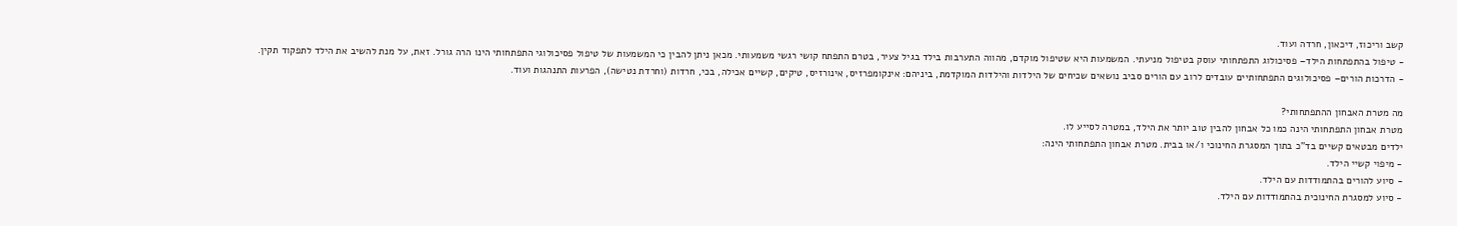קשב וריכוז, דיכאון, חרדה ועוד.
- טיפול בהתפתחות הילד– פסיכולוג התפתחותי עוסק בטיפול מניעתי. המשמעות היא שטיפול מוקדם, מהווה התערבות בילד בגיל צעיר, בטרם התפתח קושי רגשי משמעותי. מכאן ניתן להבין כי המשמעות של טיפול פסיכולוגי התפתחותי הינו הרה גורל. זאת, על מנת להשיב את הילד לתפקוד תקין.
- הדרכות הורים– פסיכולוגים התפתחותיים עובדים לרוב עם הורים סביב נושאים שכיחים של הילדות והילדות המוקדמת, ביניהם: אינקומפרזיס, אינורזיס, טיקים, קשיים אכילה, בכי, חרדות (וחרדת נטישה), הפרעות התנהגות ועוד.

מה מטרת האבחון ההתפתחותי?
מטרת אבחון התפתחותי הינה כמו כל אבחון להבין טוב יותר את הילד, במטרה לסייע לו.
ילדים מבטאים קשיים בד"כ בתוך המסגרת החינוכי ו/או בבית. מטרת אבחון התפתחותי הינה:
- מיפוי קשיי הילד.
- סיוע להורים בהתמודדות עם הילד.
- סיוע למסגרת החינוכית בהתמודדות עם הילד.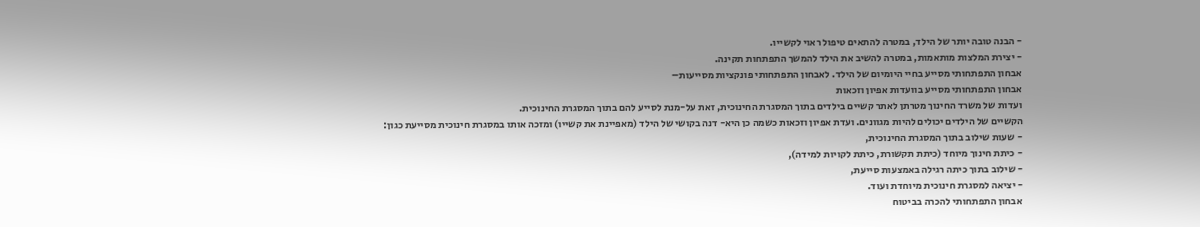- הבנה טובה יותר של הילד, במטרה להתאים טיפול ראוי לקשייו.
- יצירת המלצות מותאמות, במטרה להשיב את הילד להמשך התפתחות תקינה.
אבחון התפתחותי מסייע בחיי היומיום של הילד. לאבחון התפתחותי פונקציות מסייעות–
אבחון התפתחותי מסייע בוועדות אפיון וזכאות
ועדות של משרד החינוך מטרתן לאתר קשיים בילדים בתוך המסגרת החינוכית, זאת על-מנת לסייע להם בתוך המסגרת החינוכית.
הקשיים של הילדים יכולים להיות מגוונים. ועדת אפיון וזכאות כשמה כן היא- דנה בקושי של הילד (מאפיינת את קשייו) ומזכה אותו במסגרת חינוכית מסייעת כגון:
- שעות שילוב בתוך המסגרת החינוכית,
- כיתת חינוך מיוחד (כיתת תקשורת, כיתת לקויות למידה),
- שילוב בתוך כיתה רגילה באמצעות סייעת,
- יציאה למסגרת חינוכית מיוחדת ועוד.
אבחון התפתחותי להכרה בביטוח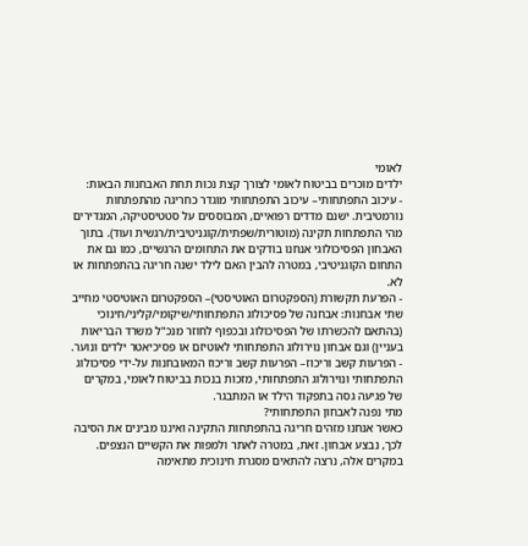לאומי
ילדים מוכרים בביטוח לאומי לצורך קצת נכות תחת האבחנות הבאות:
- עיכוב התפתחותי– עיכוב התפתחותי מוגדר כחריגה מהתפתחות נורמטיבית. ישנם מדדים רפואיים, המבוססים על סטטיסטיקה, המגדירים מהי התפתחות תקינה (מוטורית/שפתית/קוגניטיבית/רגשית ועוד). בתוך האבחון הפסיכולוגי אנחנו בודקים את התחומים הרגשיים, כמו גם את התחום הקוגניטיבי, במטרה להבין האם לילד ישנה חריגה בהתפתחות או לא.
- הפרעת תקשורת (הספקטרום האוטיסטי)– הספקטרום האוטיסטי מחייב שתי אבחנות: אבחנה של פסיכולוג התפתחותי/שיקומי/קליני/חינוכי (בהתאם להכשרתו של הפסיכולוג ובכפוף לחוזר מנכ"ל משרד הבריאות בעניין) וגם אבחון נוירולוג התפתחותי לאוטיזם או פסיכיאטר ילדים ונוער.
- הפרעות קשב וריכוז– הפרעות קשב וריכוז המאובחנות על-ידי פסיכולוג התפתחותי ונוירולוג התפתחותי, מזכות בנכות בביטוח לאומי, במקרים של פגיעה גסה בתפקוד הילד או המתבגר.
מתי נפנה לאבחון התפתחותי?
כאשר אנחנו מזהים חריגה בהתפתחות התקינה ואיננו מבינים את הסיבה לכך, נבצע אבחון. זאת, במטרה לאתר ולמפות את הקשיים הנצפים.
במקרים אלה, נרצה להתאים מסגרת חינוכית מתאימה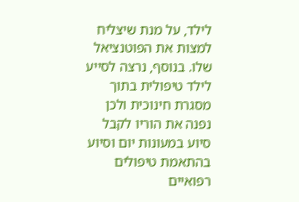לילד, על מנת שיצליח למצות את הפוטנציאל שלו. בנוסף, נרצה לסייע לילד טיפולית בתוך מסגרת חינוכית ולכן נפנה את הוריו לקבל סיוע במעונות יום וסיוע בהתאמת טיפולים רפואיים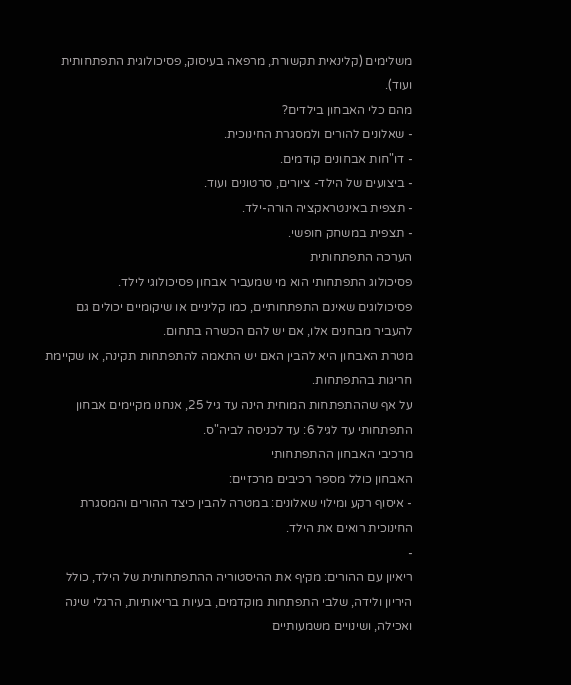משלימים (קלינאית תקשורת, מרפאה בעיסוק, פסיכולוגית התפתחותית ועוד).
מהם כלי האבחון בילדים?
- שאלונים להורים ולמסגרת החינוכית.
- דו"חות אבחונים קודמים.
- ביצועים של הילד- ציורים, סרטונים ועוד.
- תצפית באינטראקציה הורה-ילד.
- תצפית במשחק חופשי.
הערכה התפתחותית
פסיכולוג התפתחותי הוא מי שמעביר אבחון פסיכולוגי לילד.
פסיכולוגים שאינם התפתחותיים, כמו קליניים או שיקומיים יכולים גם להעביר מבחנים אלו, אם יש להם הכשרה בתחום.
מטרת האבחון היא להבין האם יש התאמה להתפתחות תקינה, או שקיימת חריגות בהתפתחות.
על אף שההתפתחות המוחית הינה עד גיל 25, אנחנו מקיימים אבחון התפתחותי עד לגיל 6: עד לכניסה לביה"ס.
מרכיבי האבחון ההתפתחותי
האבחון כולל מספר רכיבים מרכזיים:
- איסוף רקע ומילוי שאלונים: במטרה להבין כיצד ההורים והמסגרת החינוכית רואים את הילד.
-
ריאיון עם ההורים: מקיף את ההיסטוריה ההתפתחותית של הילד, כולל היריון ולידה, שלבי התפתחות מוקדמים, בעיות בריאותיות, הרגלי שינה ואכילה, ושינויים משמעותיים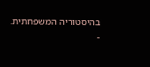בהיסטוריה המשפחתית.
-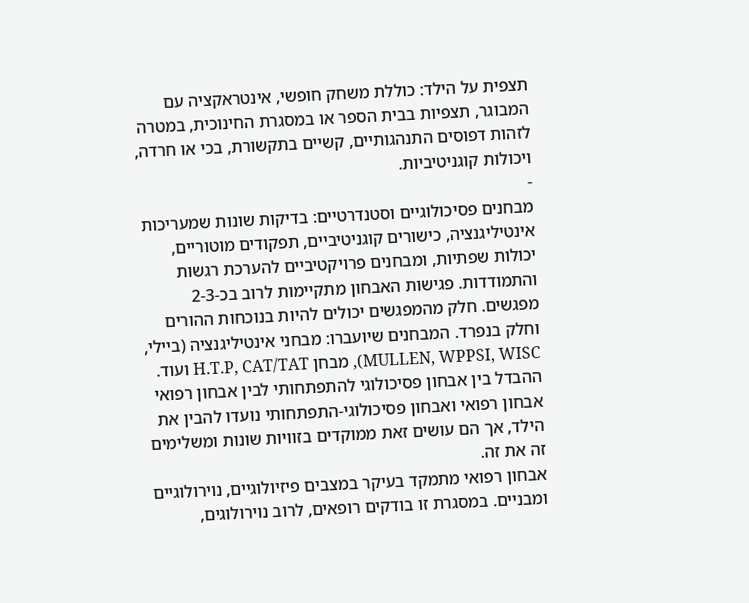תצפית על הילד: כוללת משחק חופשי, אינטראקציה עם המבוגר, תצפיות בבית הספר או במסגרת החינוכית, במטרה לזהות דפוסים התנהגותיים, קשיים בתקשורת, בכי או חרדה, ויכולות קוגניטיביות.
-
מבחנים פסיכולוגיים וסטנדרטיים: בדיקות שונות שמעריכות אינטיליגנציה, כישורים קוגניטיביים, תפקודים מוטוריים, יכולות שפתיות, ומבחנים פרויקטיביים להערכת רגשות והתמודדות. פגישות האבחון מתקיימות לרוב בכ-2-3 מפגשים. חלק מהמפגשים יכולים להיות בנוכחות ההורים וחלק בנפרד. המבחנים שיועברו: מבחני אינטיליגנציה (ביילי, MULLEN, WPPSI, WISC), מבחן H.T.P, CAT/TAT ועוד.
ההבדל בין אבחון פסיכולוגי להתפתחותי לבין אבחון רפואי
אבחון רפואי ואבחון פסיכולוגי-התפתחותי נועדו להבין את הילד, אך הם עושים זאת ממוקדים בזוויות שונות ומשלימים זה את זה.
אבחון רפואי מתמקד בעיקר במצבים פיזיולוגיים, נוירולוגיים ומבניים. במסגרת זו בודקים רופאים, לרוב נוירולוגים,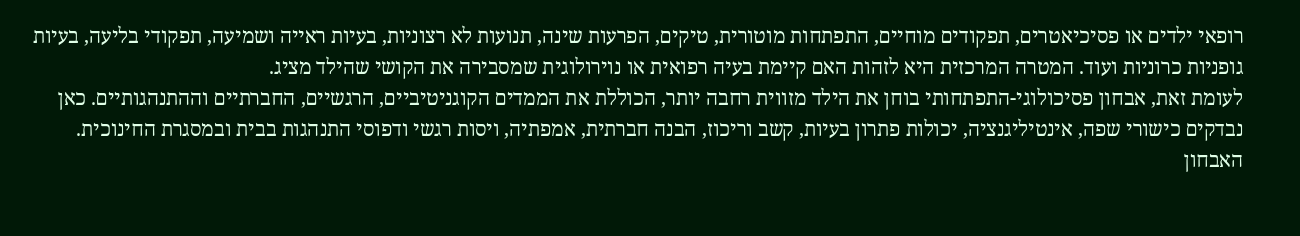רופאי ילדים או פסיכיאטרים, תפקודים מוחיים, התפתחות מוטורית, טיקים, הפרעות שינה, תנועות לא רצוניות, בעיות ראייה ושמיעה, תפקודי בליעה, בעיות גופניות כרוניות ועוד. המטרה המרכזית היא לזהות האם קיימת בעיה רפואית או נוירולוגית שמסבירה את הקושי שהילד מציג.
לעומת זאת, אבחון פסיכולוגי-התפתחותי בוחן את הילד מזווית רחבה יותר, הכוללת את הממדים הקוגניטיביים, הרגשיים, החברתיים וההתנהגותיים. כאן נבדקים כישורי שפה, אינטיליגנציה, יכולות פתרון בעיות, קשב וריכוז, הבנה חברתית, אמפתיה, ויסות רגשי ודפוסי התנהגות בבית ובמסגרת החינוכית. האבחון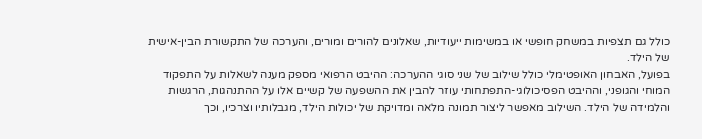כולל גם תצפיות במשחק חופשי או במשימות ייעודיות, שאלונים להורים ומורים, והערכה של התקשורת הבין-אישית של הילד.
בפועל, האבחון האופטימלי כולל שילוב של שני סוגי ההערכה: ההיבט הרפואי מספק מענה לשאלות על התפקוד המוחי והגופני, וההיבט הפסיכולוגי-התפתחותי עוזר להבין את ההשפעה של קשיים אלו על ההתנהגות, הרגשות והלמידה של הילד. השילוב מאפשר ליצור תמונה מלאה ומדויקת של יכולות הילד, מגבלותיו וצרכיו, וכך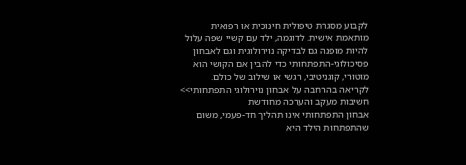לקבוע מסגרת טיפולית חינוכית או רפואית מותאמת אישית. לדוגמה, ילד עם קשיי שפה עלול להיות מופנה גם לבדיקה נוירולוגית וגם לאבחון פסיכולוגי-התפתחותי כדי להבין אם הקושי הוא מוטורי, קוגניטיבי, רגשי או שילוב של כולם.
לקריאה בהרחבה על אבחון נוירולוגי התפתחותי>>
חשיבות מעקב והערכה מחודשת
אבחון התפתחותי אינו תהליך חד-פעמי, משום שהתפתחות הילד היא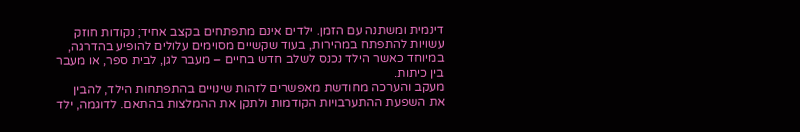דינמית ומשתנה עם הזמן. ילדים אינם מתפתחים בקצב אחיד; נקודות חוזק עשויות להתפתח במהירות, בעוד שקשיים מסוימים עלולים להופיע בהדרגה, במיוחד כאשר הילד נכנס לשלב חדש בחיים – מעבר לגן, לבית ספר, או מעבר בין כיתות.
מעקב והערכה מחודשת מאפשרים לזהות שינויים בהתפתחות הילד, להבין את השפעת ההתערבויות הקודמות ולתקן את ההמלצות בהתאם. לדוגמה, ילד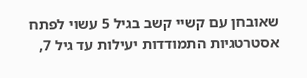שאובחן עם קשיי קשב בגיל 5 עשוי לפתח אסטרטגיות התמודדות יעילות עד גיל 7,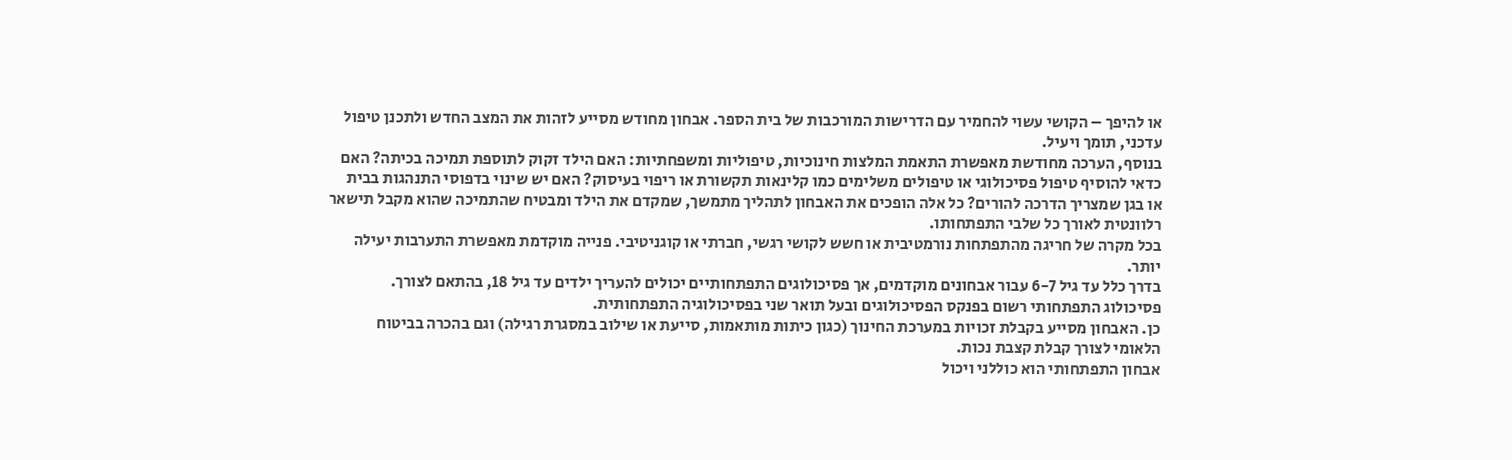או להיפך – הקושי עשוי להחמיר עם הדרישות המורכבות של בית הספר. אבחון מחודש מסייע לזהות את המצב החדש ולתכנן טיפול עדכני, תומך ויעיל.
בנוסף, הערכה מחודשת מאפשרת התאמת המלצות חינוכיות, טיפוליות ומשפחתיות: האם הילד זקוק לתוספת תמיכה בכיתה? האם כדאי להוסיף טיפול פסיכולוגי או טיפולים משלימים כמו קלינאות תקשורת או ריפוי בעיסוק? האם יש שינוי בדפוסי התנהגות בבית או בגן שמצריך הדרכה להורים? כל אלה הופכים את האבחון לתהליך מתמשך, שמקדם את הילד ומבטיח שהתמיכה שהוא מקבל תישאר רלוונטית לאורך כל שלבי התפתחותו.
בכל מקרה של חריגה מהתפתחות נורמטיבית או חשש לקושי רגשי, חברתי או קוגניטיבי. פנייה מוקדמת מאפשרת התערבות יעילה יותר.
בדרך כלל עד גיל 6-7 עבור אבחונים מוקדמים, אך פסיכולוגים התפתחותיים יכולים להעריך ילדים עד גיל 18, בהתאם לצורך.
פסיכולוג התפתחותי רשום בפנקס הפסיכולוגים ובעל תואר שני בפסיכולוגיה התפתחותית.
כן. האבחון מסייע בקבלת זכויות במערכת החינוך (כגון כיתות מותאמות, סייעת או שילוב במסגרת רגילה) וגם בהכרה בביטוח הלאומי לצורך קבלת קצבת נכות.
אבחון התפתחותי הוא כוללני ויכול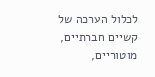לכלול הערכה של קשיים חברתיים, מוטוריים,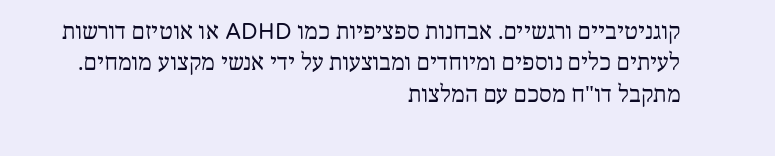קוגניטיביים ורגשיים. אבחנות ספציפיות כמו ADHD או אוטיזם דורשות לעיתים כלים נוספים ומיוחדים ומבוצעות על ידי אנשי מקצוע מומחים.
מתקבל דו"ח מסכם עם המלצות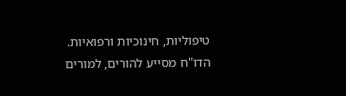טיפוליות, חינוכיות ורפואיות. הדו"ח מסייע להורים, למורים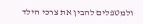ולמטפלים להבין את צרכי הילד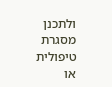ולתכנן מסגרת טיפולית או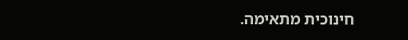חינוכית מתאימה.